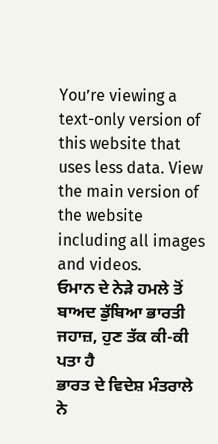You’re viewing a text-only version of this website that uses less data. View the main version of the website including all images and videos.
ਓਮਾਨ ਦੇ ਨੇੜੇ ਹਮਲੇ ਤੋਂ ਬਾਅਦ ਡੁੱਬਿਆ ਭਾਰਤੀ ਜਹਾਜ਼, ਹੁਣ ਤੱਕ ਕੀ-ਕੀ ਪਤਾ ਹੈ
ਭਾਰਤ ਦੇ ਵਿਦੇਸ਼ ਮੰਤਰਾਲੇ ਨੇ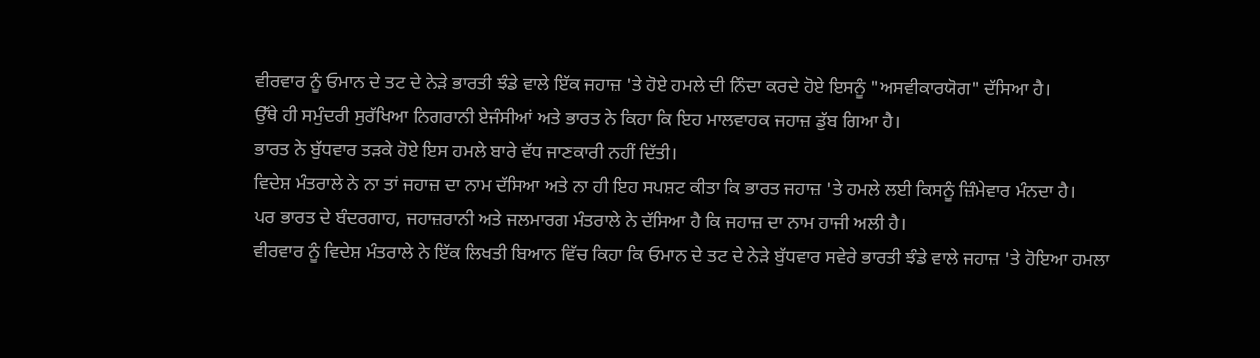ਵੀਰਵਾਰ ਨੂੰ ਓਮਾਨ ਦੇ ਤਟ ਦੇ ਨੇੜੇ ਭਾਰਤੀ ਝੰਡੇ ਵਾਲੇ ਇੱਕ ਜਹਾਜ਼ 'ਤੇ ਹੋਏ ਹਮਲੇ ਦੀ ਨਿੰਦਾ ਕਰਦੇ ਹੋਏ ਇਸਨੂੰ "ਅਸਵੀਕਾਰਯੋਗ" ਦੱਸਿਆ ਹੈ।
ਉੱਥੇ ਹੀ ਸਮੁੰਦਰੀ ਸੁਰੱਖਿਆ ਨਿਗਰਾਨੀ ਏਜੰਸੀਆਂ ਅਤੇ ਭਾਰਤ ਨੇ ਕਿਹਾ ਕਿ ਇਹ ਮਾਲਵਾਹਕ ਜਹਾਜ਼ ਡੁੱਬ ਗਿਆ ਹੈ।
ਭਾਰਤ ਨੇ ਬੁੱਧਵਾਰ ਤੜਕੇ ਹੋਏ ਇਸ ਹਮਲੇ ਬਾਰੇ ਵੱਧ ਜਾਣਕਾਰੀ ਨਹੀਂ ਦਿੱਤੀ।
ਵਿਦੇਸ਼ ਮੰਤਰਾਲੇ ਨੇ ਨਾ ਤਾਂ ਜਹਾਜ਼ ਦਾ ਨਾਮ ਦੱਸਿਆ ਅਤੇ ਨਾ ਹੀ ਇਹ ਸਪਸ਼ਟ ਕੀਤਾ ਕਿ ਭਾਰਤ ਜਹਾਜ਼ 'ਤੇ ਹਮਲੇ ਲਈ ਕਿਸਨੂੰ ਜ਼ਿੰਮੇਵਾਰ ਮੰਨਦਾ ਹੈ।
ਪਰ ਭਾਰਤ ਦੇ ਬੰਦਰਗਾਹ, ਜਹਾਜ਼ਰਾਨੀ ਅਤੇ ਜਲਮਾਰਗ ਮੰਤਰਾਲੇ ਨੇ ਦੱਸਿਆ ਹੈ ਕਿ ਜਹਾਜ਼ ਦਾ ਨਾਮ ਹਾਜੀ ਅਲੀ ਹੈ।
ਵੀਰਵਾਰ ਨੂੰ ਵਿਦੇਸ਼ ਮੰਤਰਾਲੇ ਨੇ ਇੱਕ ਲਿਖਤੀ ਬਿਆਨ ਵਿੱਚ ਕਿਹਾ ਕਿ ਓਮਾਨ ਦੇ ਤਟ ਦੇ ਨੇੜੇ ਬੁੱਧਵਾਰ ਸਵੇਰੇ ਭਾਰਤੀ ਝੰਡੇ ਵਾਲੇ ਜਹਾਜ਼ 'ਤੇ ਹੋਇਆ ਹਮਲਾ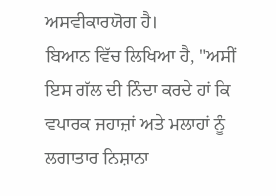ਅਸਵੀਕਾਰਯੋਗ ਹੈ।
ਬਿਆਨ ਵਿੱਚ ਲਿਖਿਆ ਹੈ, "ਅਸੀਂ ਇਸ ਗੱਲ ਦੀ ਨਿੰਦਾ ਕਰਦੇ ਹਾਂ ਕਿ ਵਪਾਰਕ ਜਹਾਜ਼ਾਂ ਅਤੇ ਮਲਾਹਾਂ ਨੂੰ ਲਗਾਤਾਰ ਨਿਸ਼ਾਨਾ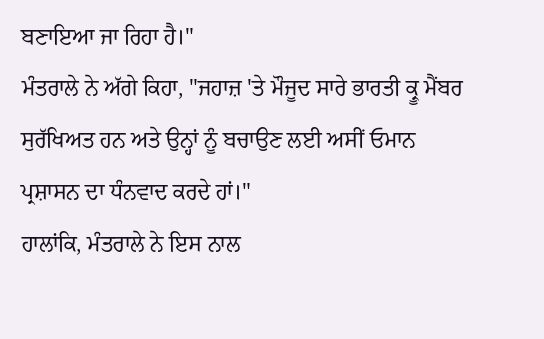ਬਣਾਇਆ ਜਾ ਰਿਹਾ ਹੈ।"
ਮੰਤਰਾਲੇ ਨੇ ਅੱਗੇ ਕਿਹਾ, "ਜਹਾਜ਼ 'ਤੇ ਮੌਜੂਦ ਸਾਰੇ ਭਾਰਤੀ ਕ੍ਰੂ ਮੈਂਬਰ ਸੁਰੱਖਿਅਤ ਹਨ ਅਤੇ ਉਨ੍ਹਾਂ ਨੂੰ ਬਚਾਉਣ ਲਈ ਅਸੀਂ ਓਮਾਨ ਪ੍ਰਸ਼ਾਸਨ ਦਾ ਧੰਨਵਾਦ ਕਰਦੇ ਹਾਂ।"
ਹਾਲਾਂਕਿ, ਮੰਤਰਾਲੇ ਨੇ ਇਸ ਨਾਲ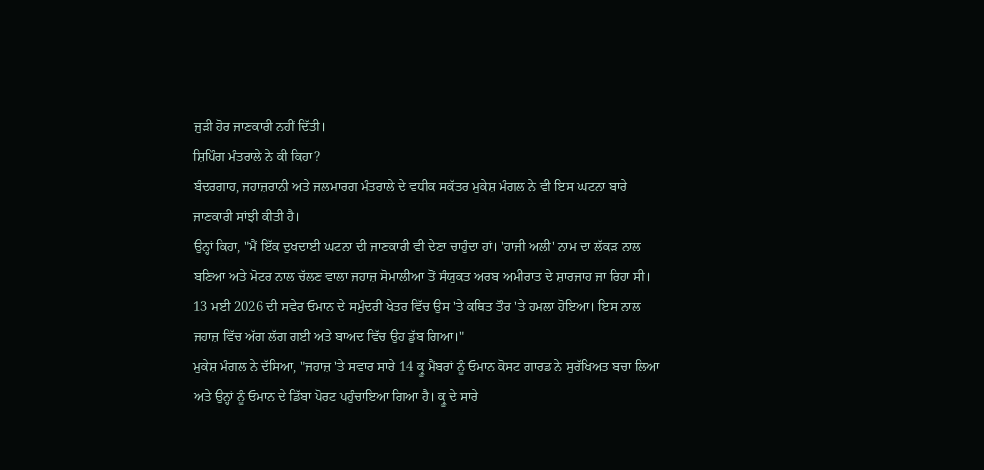ਜੁੜੀ ਹੋਰ ਜਾਣਕਾਰੀ ਨਹੀਂ ਦਿੱਤੀ।
ਸ਼ਿਪਿੰਗ ਮੰਤਰਾਲੇ ਨੇ ਕੀ ਕਿਹਾ?
ਬੰਦਰਗਾਹ, ਜਹਾਜ਼ਰਾਨੀ ਅਤੇ ਜਲਮਾਰਗ ਮੰਤਰਾਲੇ ਦੇ ਵਧੀਕ ਸਕੱਤਰ ਮੁਕੇਸ਼ ਮੰਗਲ ਨੇ ਵੀ ਇਸ ਘਟਨਾ ਬਾਰੇ ਜਾਣਕਾਰੀ ਸਾਂਝੀ ਕੀਤੀ ਹੈ।
ਉਨ੍ਹਾਂ ਕਿਹਾ, "ਮੈਂ ਇੱਕ ਦੁਖਦਾਈ ਘਟਨਾ ਦੀ ਜਾਣਕਾਰੀ ਵੀ ਦੇਣਾ ਚਾਹੁੰਦਾ ਹਾਂ। 'ਹਾਜੀ ਅਲੀ' ਨਾਮ ਦਾ ਲੱਕੜ ਨਾਲ ਬਣਿਆ ਅਤੇ ਮੋਟਰ ਨਾਲ ਚੱਲਣ ਵਾਲਾ ਜਹਾਜ਼ ਸੋਮਾਲੀਆ ਤੋਂ ਸੰਯੁਕਤ ਅਰਬ ਅਮੀਰਾਤ ਦੇ ਸ਼ਾਰਜਾਹ ਜਾ ਰਿਹਾ ਸੀ। 13 ਮਈ 2026 ਦੀ ਸਵੇਰ ਓਮਾਨ ਦੇ ਸਮੁੰਦਰੀ ਖੇਤਰ ਵਿੱਚ ਉਸ 'ਤੇ ਕਥਿਤ ਤੌਰ 'ਤੇ ਹਮਲਾ ਹੋਇਆ। ਇਸ ਨਾਲ ਜਹਾਜ਼ ਵਿੱਚ ਅੱਗ ਲੱਗ ਗਈ ਅਤੇ ਬਾਅਦ ਵਿੱਚ ਉਹ ਡੁੱਬ ਗਿਆ।"
ਮੁਕੇਸ਼ ਮੰਗਲ ਨੇ ਦੱਸਿਆ, "ਜਹਾਜ਼ 'ਤੇ ਸਵਾਰ ਸਾਰੇ 14 ਕ੍ਰੂ ਮੈਂਬਰਾਂ ਨੂੰ ਓਮਾਨ ਕੋਸਟ ਗਾਰਡ ਨੇ ਸੁਰੱਖਿਅਤ ਬਚਾ ਲਿਆ ਅਤੇ ਉਨ੍ਹਾਂ ਨੂੰ ਓਮਾਨ ਦੇ ਡਿੱਬਾ ਪੋਰਟ ਪਹੁੰਚਾਇਆ ਗਿਆ ਹੈ। ਕ੍ਰੂ ਦੇ ਸਾਰੇ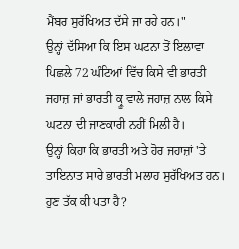ਮੈਂਬਰ ਸੁਰੱਖਿਅਤ ਦੱਸੇ ਜਾ ਰਹੇ ਹਨ।"
ਉਨ੍ਹਾਂ ਦੱਸਿਆ ਕਿ ਇਸ ਘਟਨਾ ਤੋਂ ਇਲਾਵਾ ਪਿਛਲੇ 72 ਘੰਟਿਆਂ ਵਿੱਚ ਕਿਸੇ ਵੀ ਭਾਰਤੀ ਜਹਾਜ਼ ਜਾਂ ਭਾਰਤੀ ਕ੍ਰੂ ਵਾਲੇ ਜਹਾਜ਼ ਨਾਲ ਕਿਸੇ ਘਟਨਾ ਦੀ ਜਾਣਕਾਰੀ ਨਹੀਂ ਮਿਲੀ ਹੈ।
ਉਨ੍ਹਾਂ ਕਿਹਾ ਕਿ ਭਾਰਤੀ ਅਤੇ ਹੋਰ ਜਹਾਜ਼ਾਂ 'ਤੇ ਤਾਇਨਾਤ ਸਾਰੇ ਭਾਰਤੀ ਮਲਾਹ ਸੁਰੱਖਿਅਤ ਹਨ।
ਹੁਣ ਤੱਕ ਕੀ ਪਤਾ ਹੈ?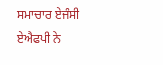ਸਮਾਚਾਰ ਏਜੰਸੀ ਏਐਫਪੀ ਨੇ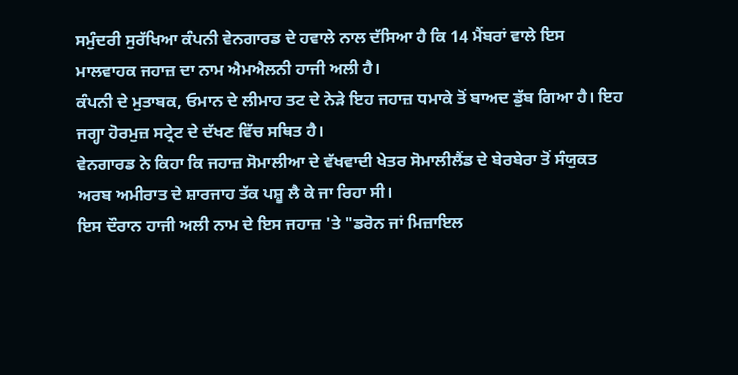ਸਮੁੰਦਰੀ ਸੁਰੱਖਿਆ ਕੰਪਨੀ ਵੇਨਗਾਰਡ ਦੇ ਹਵਾਲੇ ਨਾਲ ਦੱਸਿਆ ਹੈ ਕਿ 14 ਮੈਂਬਰਾਂ ਵਾਲੇ ਇਸ ਮਾਲਵਾਹਕ ਜਹਾਜ਼ ਦਾ ਨਾਮ ਐਮਐਲਨੀ ਹਾਜੀ ਅਲੀ ਹੈ।
ਕੰਪਨੀ ਦੇ ਮੁਤਾਬਕ, ਓਮਾਨ ਦੇ ਲੀਮਾਹ ਤਟ ਦੇ ਨੇੜੇ ਇਹ ਜਹਾਜ਼ ਧਮਾਕੇ ਤੋਂ ਬਾਅਦ ਡੁੱਬ ਗਿਆ ਹੈ। ਇਹ ਜਗ੍ਹਾ ਹੋਰਮੁਜ਼ ਸਟ੍ਰੇਟ ਦੇ ਦੱਖਣ ਵਿੱਚ ਸਥਿਤ ਹੈ।
ਵੇਨਗਾਰਡ ਨੇ ਕਿਹਾ ਕਿ ਜਹਾਜ਼ ਸੋਮਾਲੀਆ ਦੇ ਵੱਖਵਾਦੀ ਖੇਤਰ ਸੋਮਾਲੀਲੈਂਡ ਦੇ ਬੇਰਬੇਰਾ ਤੋਂ ਸੰਯੁਕਤ ਅਰਬ ਅਮੀਰਾਤ ਦੇ ਸ਼ਾਰਜਾਹ ਤੱਕ ਪਸ਼ੂ ਲੈ ਕੇ ਜਾ ਰਿਹਾ ਸੀ।
ਇਸ ਦੌਰਾਨ ਹਾਜੀ ਅਲੀ ਨਾਮ ਦੇ ਇਸ ਜਹਾਜ਼ 'ਤੇ "ਡਰੋਨ ਜਾਂ ਮਿਜ਼ਾਇਲ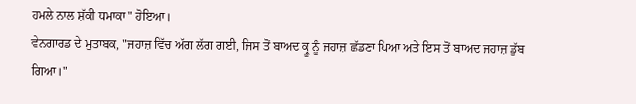ਹਮਲੇ ਨਾਲ ਸ਼ੱਕੀ ਧਮਾਕਾ" ਹੋਇਆ।
ਵੇਨਗਾਰਡ ਦੇ ਮੁਤਾਬਕ, "ਜਹਾਜ਼ ਵਿੱਚ ਅੱਗ ਲੱਗ ਗਈ, ਜਿਸ ਤੋਂ ਬਾਅਦ ਕ੍ਰੂ ਨੂੰ ਜਹਾਜ਼ ਛੱਡਣਾ ਪਿਆ ਅਤੇ ਇਸ ਤੋਂ ਬਾਅਦ ਜਹਾਜ਼ ਡੁੱਬ ਗਿਆ।"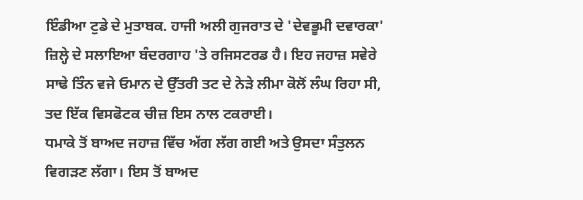ਇੰਡੀਆ ਟੁਡੇ ਦੇ ਮੁਤਾਬਕ. ਹਾਜੀ ਅਲੀ ਗੁਜਰਾਤ ਦੇ 'ਦੇਵਭੂਮੀ ਦਵਾਰਕਾ' ਜ਼ਿਲ੍ਹੇ ਦੇ ਸਲਾਇਆ ਬੰਦਰਗਾਹ 'ਤੇ ਰਜਿਸਟਰਡ ਹੈ। ਇਹ ਜਹਾਜ਼ ਸਵੇਰੇ ਸਾਢੇ ਤਿੰਨ ਵਜੇ ਓਮਾਨ ਦੇ ਉੱਤਰੀ ਤਟ ਦੇ ਨੇੜੇ ਲੀਮਾ ਕੋਲੋਂ ਲੰਘ ਰਿਹਾ ਸੀ, ਤਦ ਇੱਕ ਵਿਸਫੋਟਕ ਚੀਜ਼ ਇਸ ਨਾਲ ਟਕਰਾਈ।
ਧਮਾਕੇ ਤੋਂ ਬਾਅਦ ਜਹਾਜ਼ ਵਿੱਚ ਅੱਗ ਲੱਗ ਗਈ ਅਤੇ ਉਸਦਾ ਸੰਤੁਲਨ ਵਿਗੜਣ ਲੱਗਾ। ਇਸ ਤੋਂ ਬਾਅਦ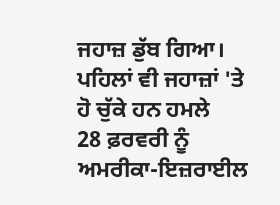ਜਹਾਜ਼ ਡੁੱਬ ਗਿਆ।
ਪਹਿਲਾਂ ਵੀ ਜਹਾਜ਼ਾਂ 'ਤੇ ਹੋ ਚੁੱਕੇ ਹਨ ਹਮਲੇ
28 ਫ਼ਰਵਰੀ ਨੂੰ ਅਮਰੀਕਾ-ਇਜ਼ਰਾਈਲ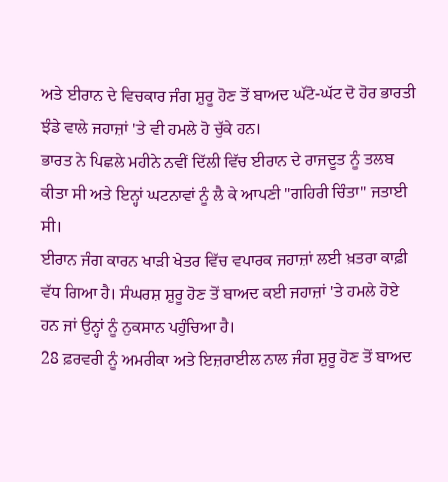ਅਤੇ ਈਰਾਨ ਦੇ ਵਿਚਕਾਰ ਜੰਗ ਸ਼ੁਰੂ ਹੋਣ ਤੋਂ ਬਾਅਦ ਘੱਟੋ-ਘੱਟ ਦੋ ਹੋਰ ਭਾਰਤੀ ਝੰਡੇ ਵਾਲੇ ਜਹਾਜ਼ਾਂ 'ਤੇ ਵੀ ਹਮਲੇ ਹੋ ਚੁੱਕੇ ਹਨ।
ਭਾਰਤ ਨੇ ਪਿਛਲੇ ਮਹੀਨੇ ਨਵੀਂ ਦਿੱਲੀ ਵਿੱਚ ਈਰਾਨ ਦੇ ਰਾਜਦੂਤ ਨੂੰ ਤਲਬ ਕੀਤਾ ਸੀ ਅਤੇ ਇਨ੍ਹਾਂ ਘਟਨਾਵਾਂ ਨੂੰ ਲੈ ਕੇ ਆਪਣੀ "ਗਹਿਰੀ ਚਿੰਤਾ" ਜਤਾਈ ਸੀ।
ਈਰਾਨ ਜੰਗ ਕਾਰਨ ਖਾੜੀ ਖੇਤਰ ਵਿੱਚ ਵਪਾਰਕ ਜਹਾਜ਼ਾਂ ਲਈ ਖ਼ਤਰਾ ਕਾਫ਼ੀ ਵੱਧ ਗਿਆ ਹੈ। ਸੰਘਰਸ਼ ਸ਼ੁਰੂ ਹੋਣ ਤੋਂ ਬਾਅਦ ਕਈ ਜਹਾਜ਼ਾਂ 'ਤੇ ਹਮਲੇ ਹੋਏ ਹਨ ਜਾਂ ਉਨ੍ਹਾਂ ਨੂੰ ਨੁਕਸਾਨ ਪਹੁੰਚਿਆ ਹੈ।
28 ਫ਼ਰਵਰੀ ਨੂੰ ਅਮਰੀਕਾ ਅਤੇ ਇਜ਼ਰਾਈਲ ਨਾਲ ਜੰਗ ਸ਼ੁਰੂ ਹੋਣ ਤੋਂ ਬਾਅਦ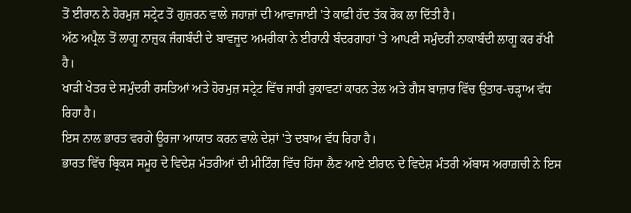ਤੋਂ ਈਰਾਨ ਨੇ ਹੋਰਮੁਜ਼ ਸਟ੍ਰੇਟ ਤੋਂ ਗੁਜ਼ਰਨ ਵਾਲੇ ਜਹਾਜ਼ਾਂ ਦੀ ਆਵਾਜਾਈ 'ਤੇ ਕਾਫ਼ੀ ਹੱਦ ਤੱਕ ਰੋਕ ਲਾ ਦਿੱਤੀ ਹੈ।
ਅੱਠ ਅਪ੍ਰੈਲ ਤੋਂ ਲਾਗੂ ਨਾਜ਼ੁਕ ਜੰਗਬੰਦੀ ਦੇ ਬਾਵਜੂਦ ਅਮਰੀਕਾ ਨੇ ਈਰਾਨੀ ਬੰਦਰਗਾਹਾਂ 'ਤੇ ਆਪਣੀ ਸਮੁੰਦਰੀ ਨਾਕਾਬੰਦੀ ਲਾਗੂ ਕਰ ਰੱਖੀ ਹੈ।
ਖਾੜੀ ਖੇਤਰ ਦੇ ਸਮੁੰਦਰੀ ਰਸਤਿਆਂ ਅਤੇ ਹੋਰਮੁਜ਼ ਸਟ੍ਰੇਟ ਵਿੱਚ ਜਾਰੀ ਰੁਕਾਵਟਾਂ ਕਾਰਨ ਤੇਲ ਅਤੇ ਗੈਸ ਬਾਜ਼ਾਰ ਵਿੱਚ ਉਤਾਰ-ਚੜ੍ਹਾਅ ਵੱਧ ਰਿਹਾ ਹੈ।
ਇਸ ਨਾਲ ਭਾਰਤ ਵਰਗੇ ਊਰਜਾ ਆਯਾਤ ਕਰਨ ਵਾਲੇ ਦੇਸ਼ਾਂ 'ਤੇ ਦਬਾਅ ਵੱਧ ਰਿਹਾ ਹੈ।
ਭਾਰਤ ਵਿੱਚ ਬ੍ਰਿਕਸ ਸਮੂਹ ਦੇ ਵਿਦੇਸ਼ ਮੰਤਰੀਆਂ ਦੀ ਮੀਟਿੰਗ ਵਿੱਚ ਹਿੱਸਾ ਲੈਣ ਆਏ ਈਰਾਨ ਦੇ ਵਿਦੇਸ਼ ਮੰਤਰੀ ਅੱਬਾਸ ਅਰਾਗ਼ਚੀ ਨੇ ਇਸ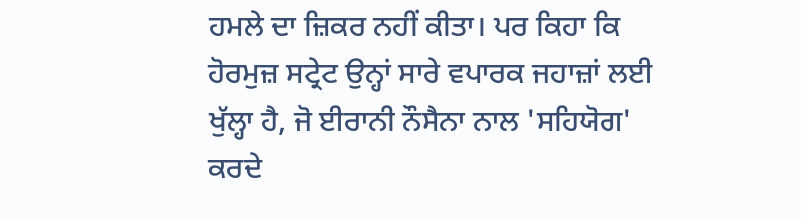ਹਮਲੇ ਦਾ ਜ਼ਿਕਰ ਨਹੀਂ ਕੀਤਾ। ਪਰ ਕਿਹਾ ਕਿ ਹੋਰਮੁਜ਼ ਸਟ੍ਰੇਟ ਉਨ੍ਹਾਂ ਸਾਰੇ ਵਪਾਰਕ ਜਹਾਜ਼ਾਂ ਲਈ ਖੁੱਲ੍ਹਾ ਹੈ, ਜੋ ਈਰਾਨੀ ਨੌਸੈਨਾ ਨਾਲ 'ਸਹਿਯੋਗ' ਕਰਦੇ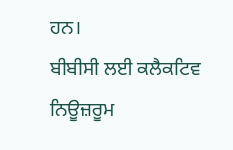ਹਨ।
ਬੀਬੀਸੀ ਲਈ ਕਲੈਕਟਿਵ ਨਿਊਜ਼ਰੂਮ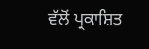ਵੱਲੋਂ ਪ੍ਰਕਾਸ਼ਿਤ